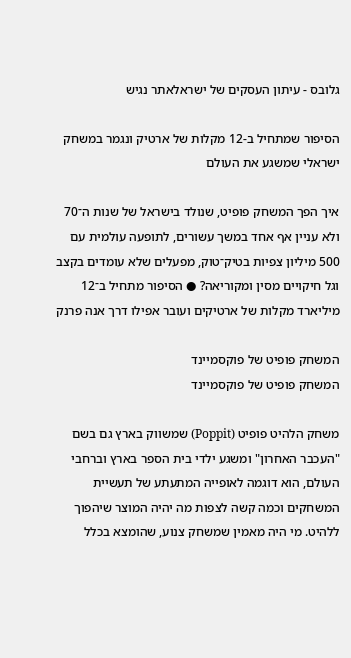גלובס - עיתון העסקים של ישראלאתר נגיש

הסיפור שמתחיל ב-12 מקלות של ארטיק ונגמר במשחק ישראלי שמשגע את העולם

איך הפך המשחק פופיט, שנולד בישראל של שנות ה־70 ולא עניין אף אחד במשך עשורים, לתופעה עולמית עם 500 מיליון צפיות בטיק־טוק, מפעלים שלא עומדים בקצב וגל חיקויים מסין ומקוריאה? ● הסיפור מתחיל ב־12 מיליארד מקלות של ארטיקים ועובר אפילו דרך אנה פרנק

המשחק פופיט של פוקסמיינד
המשחק פופיט של פוקסמיינד

משחק הלהיט פופיט (Poppit) שמשווק בארץ גם בשם "העכבר האחרון" ומשגע ילדי בית הספר בארץ וברחבי העולם, הוא דוגמה לאופייה המתעתע של תעשיית המשחקים וכמה קשה לצפות מה יהיה המוצר שיהפוך ללהיט. מי היה מאמין שמשחק צנוע, שהומצא בכלל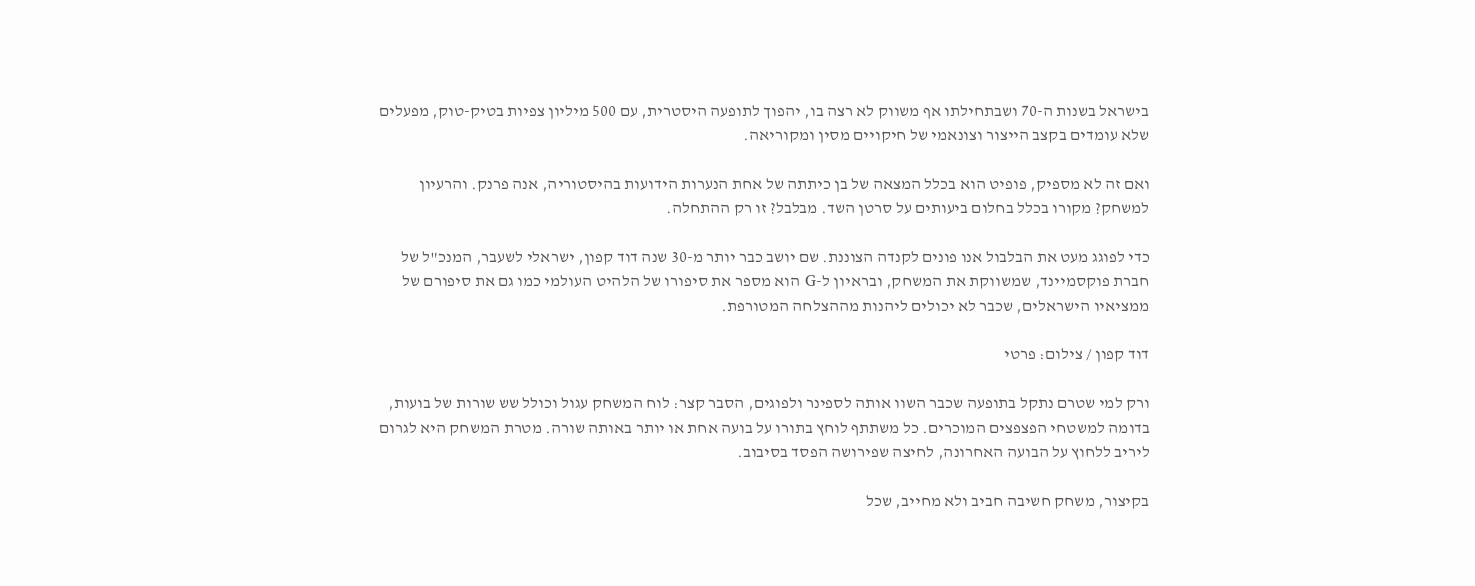בישראל בשנות ה-70 ושבתחילתו אף משווק לא רצה בו, יהפוך לתופעה היסטרית, עם 500 מיליון צפיות בטיק-טוק, מפעלים שלא עומדים בקצב הייצור וצונאמי של חיקויים מסין ומקוריאה.

ואם זה לא מספיק, פופיט הוא בכלל המצאה של בן כיתתה של אחת הנערות הידועות בהיסטוריה, אנה פרנק. והרעיון למשחק? מקורו בכלל בחלום ביעותים על סרטן השד. מבלבל? זו רק ההתחלה.

כדי לפוגג מעט את הבלבול אנו פונים לקנדה הצוננת. שם יושב כבר יותר מ-30 שנה דוד קפון, ישראלי לשעבר, המנכ"ל של חברת פוקסמיינד, שמשווקת את המשחק, ובראיון ל-G הוא מספר את סיפורו של הלהיט העולמי כמו גם את סיפורם של ממציאיו הישראלים, שכבר לא יכולים ליהנות מההצלחה המטורפת.

דוד קפון / צילום: פרטי

ורק למי שטרם נתקל בתופעה שכבר השוו אותה לספינר ולפוגים, הסבר קצר: לוח המשחק עגול וכולל שש שורות של בועות, בדומה למשטחי הפצפצים המוכרים. כל משתתף לוחץ בתורו על בועה אחת או יותר באותה שורה. מטרת המשחק היא לגרום ליריב ללחוץ על הבועה האחרונה, לחיצה שפירושה הפסד בסיבוב.

בקיצור, משחק חשיבה חביב ולא מחייב, שכל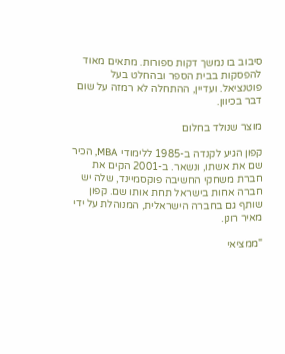סיבוב בו נמשך דקות ספורות. מתאים מאוד להפסקות בבית הספר ובהחלט בעל פוטנציאל. ועדיין, ההתחלה לא רמזה על שום דבר בכיוון.

מוצר שנולד בחלום

קפון הגיע לקנדה ב-1985 ללימודי MBA, הכיר שם את אשתו, ונשאר. ב-2001 הקים את חברת משחקי החשיבה פוקסמיינד, שלה יש חברה אחות בישראל תחת אותו שם. קפון שותף גם בחברה הישראלית, המנוהלת על ידי מאיר רונן.

"ממציאי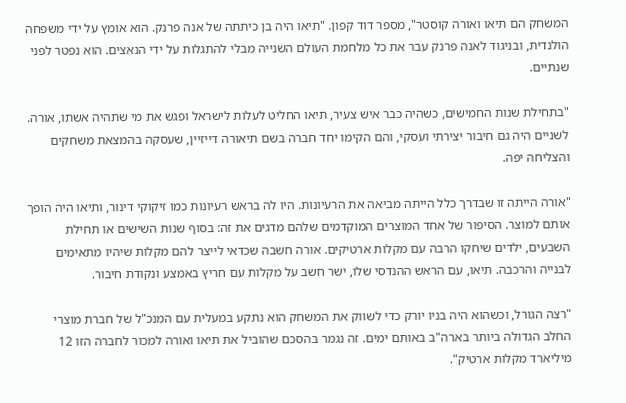המשחק הם תיאו ואורה קוסטר", מספר דוד קפון. "תיאו היה בן כיתתה של אנה פרנק. הוא אומץ על ידי משפחה הולנדית, ובניגוד לאנה פרנק עבר את כל מלחמת העולם השנייה מבלי להתגלות על ידי הנאצים. הוא נפטר לפני שנתיים.

"בתחילת שנות החמישים, כשהיה כבר איש צעיר, תיאו החליט לעלות לישראל ופגש את מי שתהיה אשתו, אורה. לשניים היה גם חיבור יצירתי ועסקי, והם הקימו יחד חברה בשם תיאורה דייזיין, שעסקה בהמצאת משחקים והצליחה יפה.

"אורה הייתה זו שבדרך כלל הייתה מביאה את הרעיונות. היו לה בראש רעיונות כמו זיקוקי דינור, ותיאו היה הופך אותם למוצר. הסיפור של אחד המוצרים המוקדמים שלהם מדגים את זה: בסוף שנות השישים או תחילת השבעים, ילדים שיחקו הרבה עם מקלות ארטיקים. אורה חשבה שכדאי לייצר להם מקלות שיהיו מתאימים לבנייה והרכבה. תיאו, עם הראש ההנדסי שלו, ישר חשב על מקלות עם חריץ באמצע ונקודת חיבור.

"רצה הגורל, וכשהוא היה בניו יורק כדי לשווק את המשחק הוא נתקע במעלית עם המנכ"ל של חברת מוצרי החלב הגדולה ביותר בארה"ב באותם ימים. זה נגמר בהסכם שהוביל את תיאו ואורה למכור לחברה הזו 12 מיליארד מקלות ארטיק".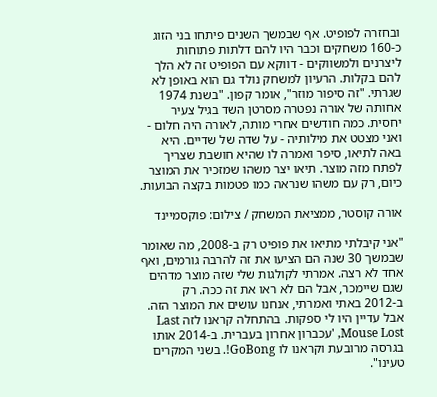ובחזרה לפופיט. אף שבמשך השנים פיתחו בני הזוג כ-160 משחקים וכבר היו להם דלתות פתוחות ליצרנים ולמשווקים - דווקא עם הפופיט זה לא הלך להם בקלות. הרעיון למשחק נולד גם הוא באופן לא שגרתי. "זה סיפור מוזר", אומר קפון. "בשנת 1974 אחותה של אורה נפטרה מסרטן השד בגיל צעיר יחסית. כמה חודשים אחרי מותה, לאורה היה חלום - ואני מצטט את מילותיה - על שדה של שדיים. היא באה לתיאו, סיפר ואמרה לו שהיא חושבת שצריך לפתח מזה מוצר. תיאו יצר משהו שמזכיר את המוצר כיום, רק עם משהו שנראה כמו פטמות בקצה הבועות.

אורה קוסטר, ממציאת המשחק / צילום: פוקסמיינד

"אני קיבלתי מתיאו את פופיט רק ב-2008, מה שאומר שבמשך 30 שנה הם הציעו את זה להרבה גורמים, ואף אחד לא רצה. אמרתי לקולגות שלי שזה מוצר מדהים שגם שיימכר, אבל הם לא ראו את זה ככה. רק ב-2012 באתי ואמרתי, אנחנו עושים את המוצר הזה. אבל עדיין היו לי ספקות. בהתחלה קראנו לזה Last Mouse Lost, 'עכברון אחרון בעברית. ב-2014 אותו בגרסה מרובעת וקראנו לו GoBong!. בשני המקרים טעינו".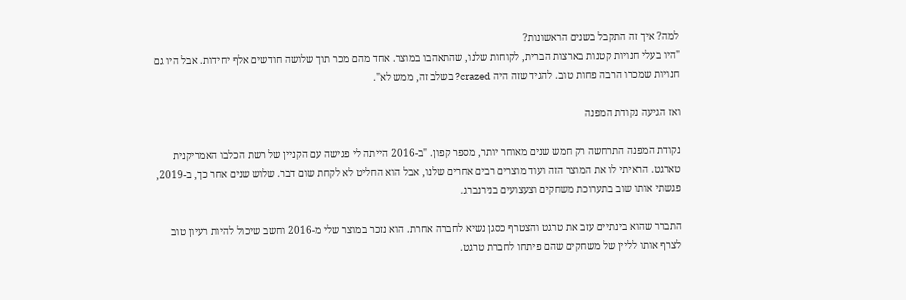למה? איך זה התקבל בשנים הראשונות?
"היו בעלי חנויות קטנות בארצות הברית, לקוחות שלנו, שהתאהבו במוצר. אחד מהם מכר תוך שלושה חודשים אלף יחידות. אבל היו גם חנויות שמכרו הרבה פחות טוב. להגיד שזה היה crazed? בשלב זה, ממש לא".

ואז הגיעה נקודת המפנה

נקודת המפנה התרחשה רק חמש שנים מאוחר יותר, מספר קפון. "ב-2016 הייתה לי פגישה עם הקניין של רשת הכלבו האמריקנית טארגט. הראיתי לו את המוצר הזה ועוד מוצרים רבים אחרים שלנו, אבל הוא החליט לא לקחת שום דבר. שלוש שנים אחר כך, ב-2019, פגשתי אותו שוב בתערוכת משחקים וצעצועים בנירנברג.

התברר שהוא בינתיים עזב את טרגט והצטרף כסגן נשיא לחברה אחרת. הוא נזכר במוצר שלי מ-2016 וחשב שיכול להיות רעיון טוב לצרף אותו לליין של משחקים שהם פיתחו לחברת טרגט.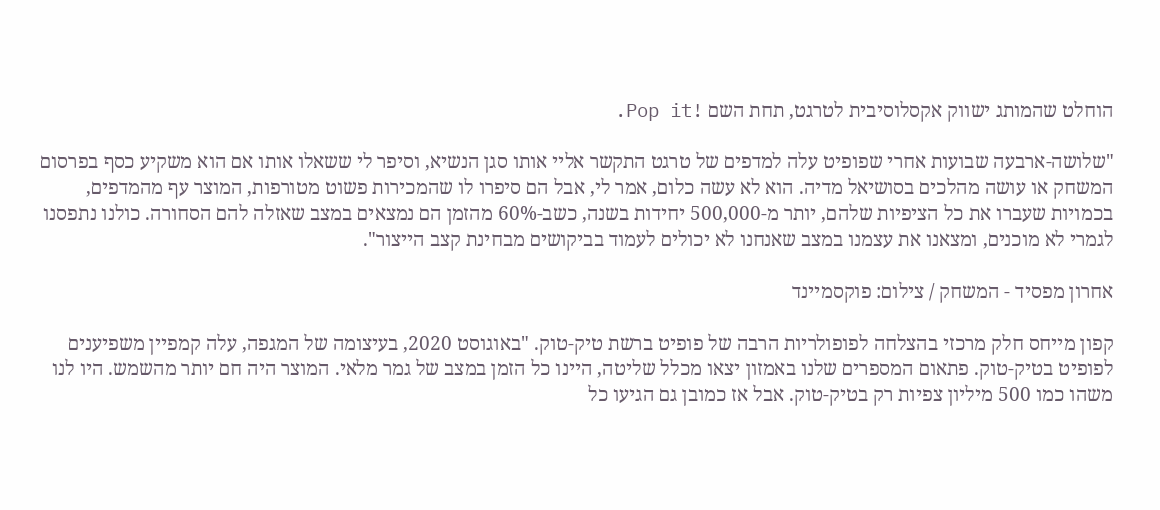הוחלט שהמותג ישווק אקסלוסיבית לטרגט, תחת השם !Pop it.

"שלושה-ארבעה שבועות אחרי שפופיט עלה למדפים של טרגט התקשר אליי אותו סגן הנשיא, וסיפר לי ששאלו אותו אם הוא משקיע כסף בפרסום המשחק או עושה מהלכים בסושיאל מדיה. הוא לא עשה כלום, אמר לי, אבל הם סיפרו לו שהמכירות פשוט מטורפות, המוצר עף מהמדפים, בכמויות שעברו את כל הציפיות שלהם, יותר מ-500,000 יחידות בשנה, כשב-60% מהזמן הם נמצאים במצב שאזלה להם הסחורה. כולנו נתפסנו לגמרי לא מוכנים, ומצאנו את עצמנו במצב שאנחנו לא יכולים לעמוד בביקושים מבחינת קצב הייצור".

אחרון מפסיד - המשחק / צילום: פוקסמיינד

קפון מייחס חלק מרכזי בהצלחה לפופולריות הרבה של פופיט ברשת טיק-טוק. "באוגוסט 2020, בעיצומה של המגפה, עלה קמפיין משפיענים לפופיט בטיק-טוק. פתאום המספרים שלנו באמזון יצאו מכלל שליטה, היינו כל הזמן במצב של גמר מלאי. המוצר היה חם יותר מהשמש. היו לנו משהו כמו 500 מיליון צפיות רק בטיק-טוק. אבל אז כמובן גם הגיעו כל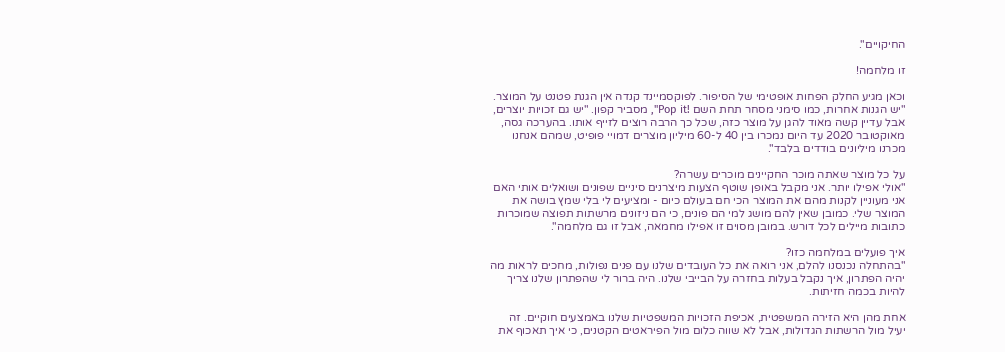החיקויים".

זו מלחמה!

וכאן מגיע החלק הפחות אופטימי של הסיפור. לפוקסמיינד קנדה אין הגנת פטנט על המוצר. "יש הגנות אחרות, כמו סימני מסחר תחת השם !Pop it", מסביר קפון. "יש גם זכויות יוצרים, אבל עדיין קשה מאוד להגן על מוצר כזה, שכל כך הרבה רוצים לזייף אותו. בהערכה גסה, מאוקטובר 2020 עד היום נמכרו בין 40 ל-60 מיליון מוצרים דמויי פופיט, שמהם אנחנו מכרנו מיליונים בודדים בלבד".

על כל מוצר שאתה מוכר החקיינים מוכרים עשרה?
"אולי אפילו יותר. אני מקבל באופן שוטף הצעות מיצרנים סיניים שפונים ושואלים אותי האם אני מעוניין לקנות מהם את המוצר הכי חם בעולם כיום - ומציעים לי בלי שמץ בושה את המוצר שלי. כמובן שאין להם מושג למי הם פונים, כי הם ניזונים מרשתות תפוצה שמוכרות כתובות מיילים לכל דורש. במובן מסוים זו אפילו מחמאה, אבל זו גם מלחמה".

איך פועלים במלחמה כזו?
"בהתחלה נכנסנו להלם, אני רואה את כל העובדים שלנו עם פנים נפולות, מחכים לראות מה יהיה הפתרון, איך נקבל בעלות בחזרה על הבייבי שלנו. היה ברור לי שהפתרון שלנו צריך להיות בכמה חזיתות.

אחת מהן היא הזירה המשפטית, אכיפת הזכויות המשפטיות שלנו באמצעים חוקיים. זה יעיל מול הרשתות הגדולות, אבל לא שווה כלום מול הפיראטים הקטנים, כי איך תאכוף את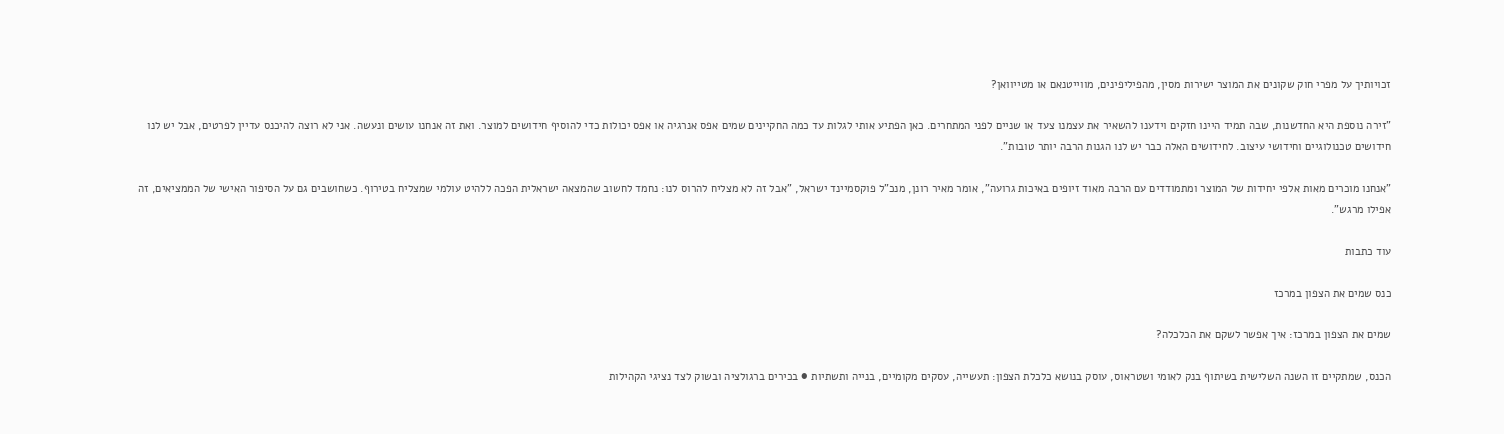זכויותיך על מפרי חוק שקונים את המוצר ישירות מסין, מהפיליפינים, מווייטנאם או מטייוואן?

"זירה נוספת היא החדשנות, שבה תמיד היינו חזקים וידענו להשאיר את עצמנו צעד או שניים לפני המתחרים. כאן הפתיע אותי לגלות עד כמה החקיינים שמים אפס אנרגיה או אפס יכולות כדי להוסיף חידושים למוצר. ואת זה אנחנו עושים ונעשה. אני לא רוצה להיכנס עדיין לפרטים, אבל יש לנו חידושים טכנולוגיים וחידושי עיצוב. לחידושים האלה כבר יש לנו הגנות הרבה יותר טובות".

"אנחנו מוכרים מאות אלפי יחידות של המוצר ומתמודדים עם הרבה מאוד זיופים באיכות גרועה", אומר מאיר רונן, מנכ"ל פוקסמיינד ישראל, "אבל זה לא מצליח להרוס לנו: נחמד לחשוב שהמצאה ישראלית הפכה ללהיט עולמי שמצליח בטירוף. כשחושבים גם על הסיפור האישי של הממציאים, זה אפילו מרגש".

עוד כתבות

כנס שמים את הצפון במרכז

שמים את הצפון במרכז: איך אפשר לשקם את הכלכלה?

הכנס, שמתקיים זו השנה השלישית בשיתוף בנק לאומי ושטראוס, עוסק בנושא כלכלת הצפון: תעשייה, עסקים מקומיים, בנייה ותשתיות ● בכירים ברגולציה ובשוק לצד נציגי הקהילות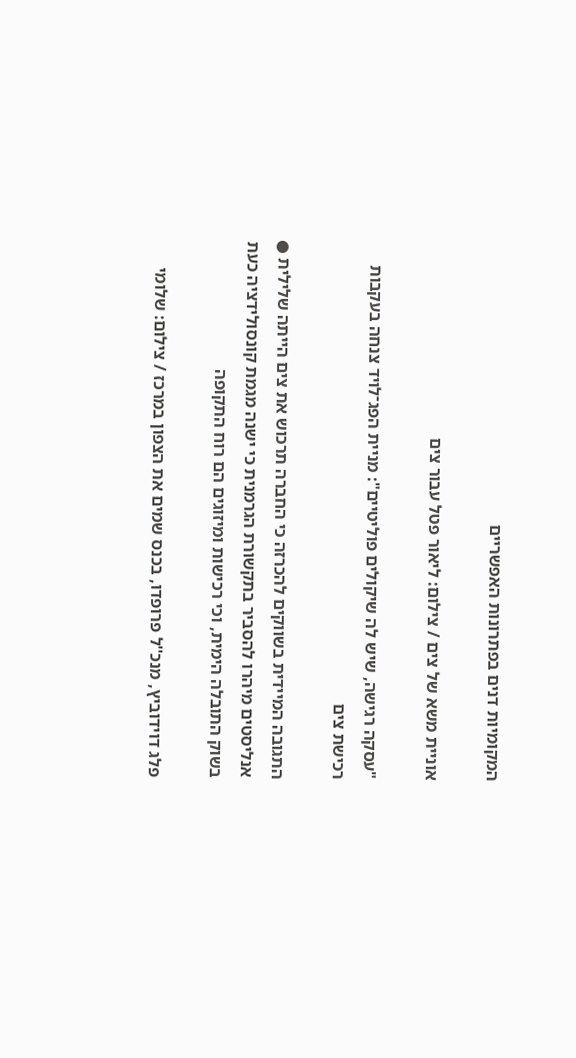המקומיות דנים בפתרונות האפשריים

אוניית משא של צים / צילום: ליאור פטל עבור צים

"עסקה רגישה, שיש לה שיקולים פוליטיים": מניית הפג־לויד צנחה בעקבות רכישת צים

התגובה המיידית בשווקים להכרזה כי החברה תרכוש את צים הייתה שלילית ● אנליסטים מיהרו להסביר בתקשורת הגרמנית כי ישנה מגמת קונסולידציה כעת בשוק התובלה הימית, וכי רכישות ומיזוגים הם רוח התקופה

פלג דוידוביץ, מנכ''ל פרופדו, בכנס שמים את הצפון במרכז / צילום: שלומי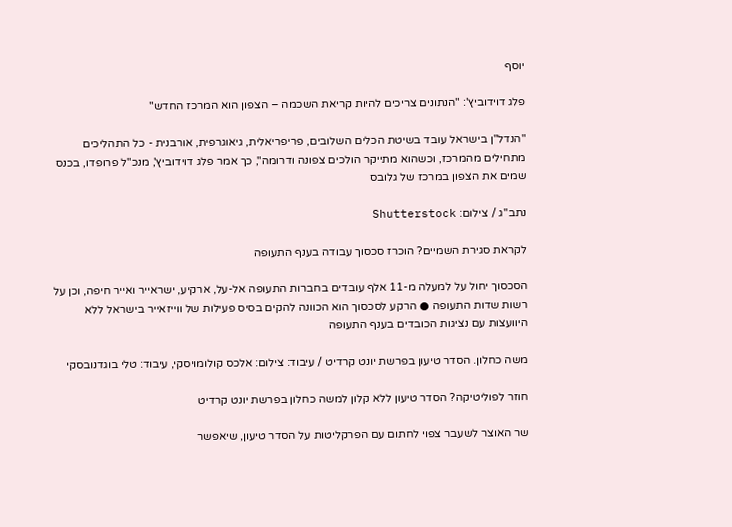יוסף

פלג דוידוביץ': "הנתונים צריכים להיות קריאת השכמה – הצפון הוא המרכז החדש"

"הנדל"ן בישראל עובד בשיטת הכלים השלובים, פריפריאלית, גיאוגרפית, אורבנית - כל התהליכים מתחילים מהמרכז, וכשהוא מתייקר הולכים צפונה ודרומה", כך אמר פלג דוידוביץ', מנכ"ל פרופדו, בכנס שמים את הצפון במרכז של גלובס

נתב''ג / צילום: Shutterstock

לקראת סגירת השמיים? הוכרז סכסוך עבודה בענף התעופה

הסכסוך יחול על למעלה מ-11 אלף עובדים בחברות התעופה אל-על, ארקיע, ישראייר ואייר חיפה, וכן על רשות שדות התעופה ● הרקע לסכסוך הוא הכוונה להקים בסיס פעילות של ווייזאייר בישראל ללא היוועצות עם נציגות הכובדים בענף התעופה

משה כחלון. הסדר טיעון בפרשת יונט קרדיט / עיבוד: צילום: אלכס קולומויסקי, עיבוד: טלי בוגדנובסקי

חוזר לפוליטיקה? הסדר טיעון ללא קלון למשה כחלון בפרשת יונט קרדיט

שר האוצר לשעבר צפוי לחתום עם הפרקליטות על הסדר טיעון, שיאפשר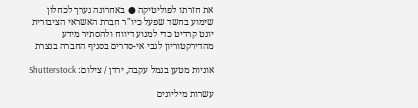את חזרתו לפוליטיקה ● באחרונה נערך לכחלון שימוע בחשד שפעל כיו"ר חברת האשראי הציבורית יונט קרדיט כדי למנוע דיווח ולהסתיר מידע מהדירקטוריון לגבי אי-סדרים בסניף החברה בנצרת

אוניות מטען בנמל עקבה, ירדן / צילום: Shutterstock

עשרות מיליונים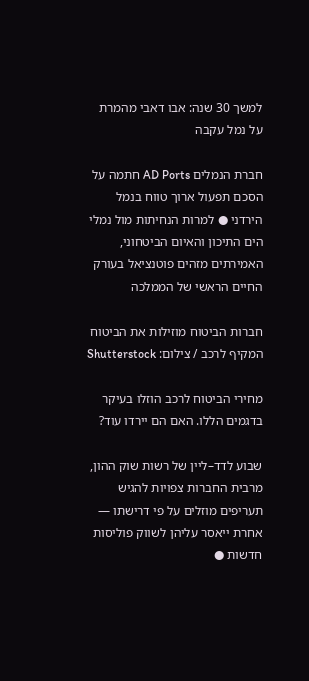למשך 30 שנה: אבו דאבי מהמרת על נמל עקבה

חברת הנמלים AD Ports חתמה על הסכם תפעול ארוך טווח בנמל הירדני ● למרות הנחיתות מול נמלי הים התיכון והאיום הביטחוני, האמירתים מזהים פוטנציאל בעורק החיים הראשי של הממלכה

חברות הביטוח מוזילות את הביטוח המקיף לרכב / צילום: Shutterstock

מחירי הביטוח לרכב הוזלו בעיקר בדגמים הללו. האם הם יירדו עוד?

שבוע לדד–ליין של רשות שוק ההון, מרבית החברות צפויות להגיש תעריפים מוזלים על פי דרישתו — אחרת ייאסר עליהן לשווק פוליסות חדשות ●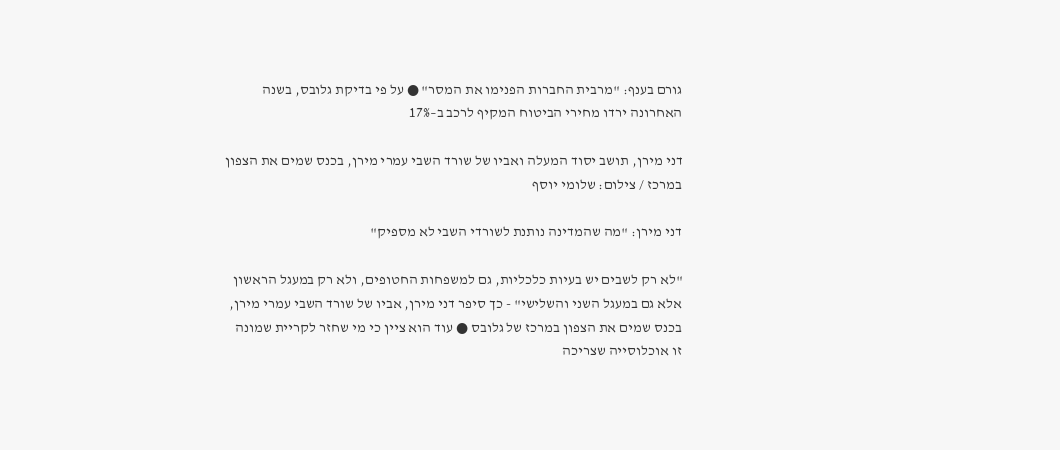גורם בענף: "מרבית החברות הפנימו את המסר" ● על פי בדיקת גלובס, בשנה האחרונה ירדו מחירי הביטוח המקיף לרכב ב–17%

דני מירן, תושב יסוד המעלה ואביו של שורד השבי עמרי מירן, בכנס שמים את הצפון במרכז / צילום: שלומי יוסף

דני מירן: "מה שהמדינה נותנת לשורדי השבי לא מספיק"

"לא רק לשבים יש בעיות כלכליות, גם למשפחות החטופים, ולא רק במעגל הראשון אלא גם במעגל השני והשלישי" - כך סיפר דני מירן, אביו של שורד השבי עמרי מירן, בכנס שמים את הצפון במרכז של גלובס ● עוד הוא ציין כי מי שחזר לקריית שמונה זו אוכלוסייה שצריכה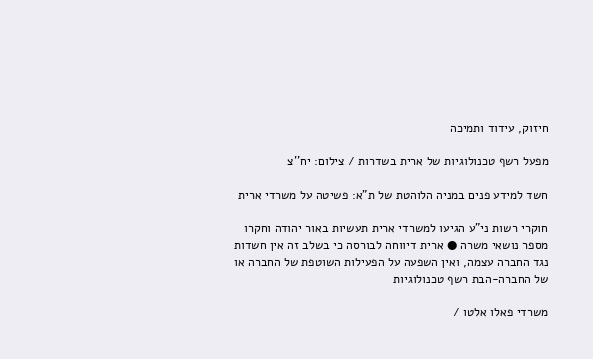חיזוק, עידוד ותמיכה

מפעל רשף טכנולוגיות של ארית בשדרות / צילום: יח''צ

חשד למידע פנים במניה הלוהטת של ת"א: פשיטה על משרדי ארית

חוקרי רשות ני"ע הגיעו למשרדי ארית תעשיות באור יהודה וחקרו מספר נושאי משרה ● ארית דיווחה לבורסה כי בשלב זה אין חשדות נגד החברה עצמה, ואין השפעה על הפעילות השוטפת של החברה או של החברה-הבת רשף טכנולוגיות

משרדי פאלו אלטו /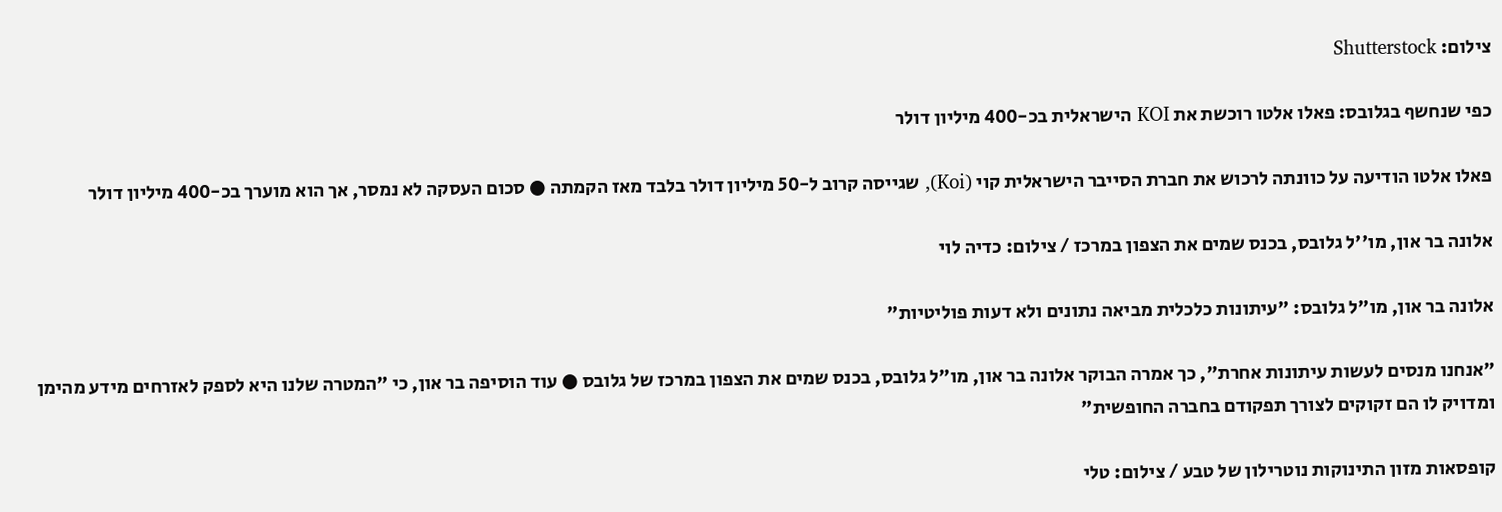צילום: Shutterstock

כפי שנחשף בגלובס: פאלו אלטו רוכשת את KOI הישראלית בכ-400 מיליון דולר

פאלו אלטו הודיעה על כוונתה לרכוש את חברת הסייבר הישראלית קוי (Koi), שגייסה קרוב ל-50 מיליון דולר בלבד מאז הקמתה ● סכום העסקה לא נמסר, אך הוא מוערך בכ-400 מיליון דולר

אלונה בר און, מו''ל גלובס, בכנס שמים את הצפון במרכז / צילום: כדיה לוי

אלונה בר און, מו"ל גלובס: "עיתונות כלכלית מביאה נתונים ולא דעות פוליטיות"

"אנחנו מנסים לעשות עיתונות אחרת", כך אמרה הבוקר אלונה בר און, מו"ל גלובס, בכנס שמים את הצפון במרכז של גלובס ● עוד הוסיפה בר און, כי "המטרה שלנו היא לספק לאזרחים מידע מהימן ומדויק לו הם זקוקים לצורך תפקודם בחברה החופשית"

קופסאות מזון התינוקות נוטרילון של טבע / צילום: טלי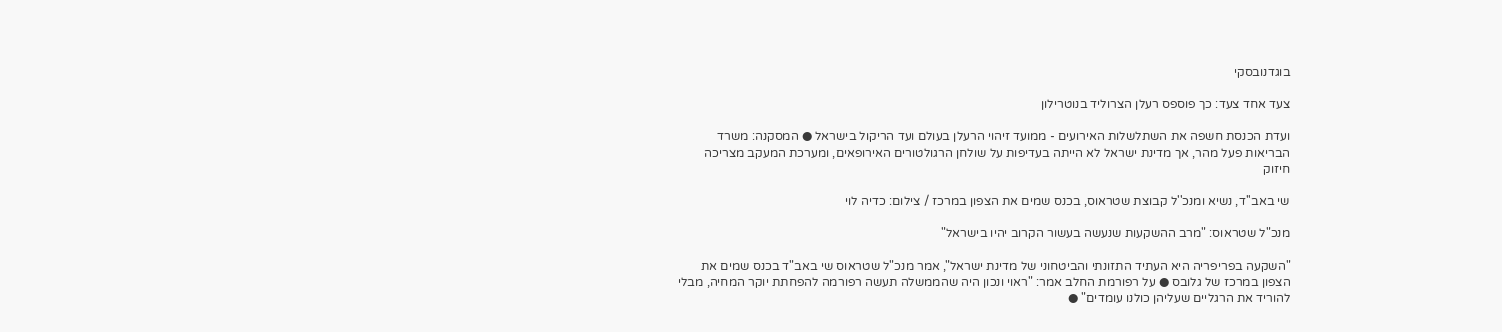בוגדנובסקי

צעד אחד צעד: כך פוספס רעלן הצרוליד בנוטרילון

ועדת הכנסת חשפה את השתלשלות האירועים - ממועד זיהוי הרעלן בעולם ועד הריקול בישראל ● המסקנה: משרד הבריאות פעל מהר, אך מדינת ישראל לא הייתה בעדיפות על שולחן הרגולטורים האירופאים, ומערכת המעקב מצריכה חיזוק

שי באב''ד, נשיא ומנכ''ל קבוצת שטראוס, בכנס שמים את הצפון במרכז / צילום: כדיה לוי

מנכ"ל שטראוס: "מרב ההשקעות שנעשה בעשור הקרוב יהיו בישראל"

"השקעה בפריפריה היא העתיד התזונתי והביטחוני של מדינת ישראל", אמר מנכ"ל שטראוס שי באב"ד בכנס שמים את הצפון במרכז של גלובס ● על רפורמת החלב אמר: "ראוי ונכון היה שהממשלה תעשה רפורמה להפחתת יוקר המחיה, מבלי להוריד את הרגליים שעליהן כולנו עומדים" ●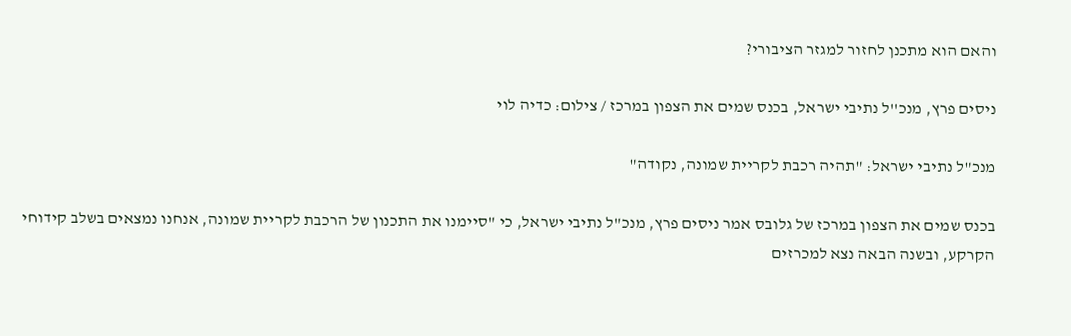והאם הוא מתכנן לחזור למגזר הציבורי?

ניסים פרץ, מנכ''ל נתיבי ישראל, בכנס שמים את הצפון במרכז / צילום: כדיה לוי

מנכ"ל נתיבי ישראל: "תהיה רכבת לקריית שמונה, נקודה"

בכנס שמים את הצפון במרכז של גלובס אמר ניסים פרץ, מנכ"ל נתיבי ישראל, כי "סיימנו את התכנון של הרכבת לקריית שמונה, אנחנו נמצאים בשלב קידוחי הקרקע, ובשנה הבאה נצא למכרזים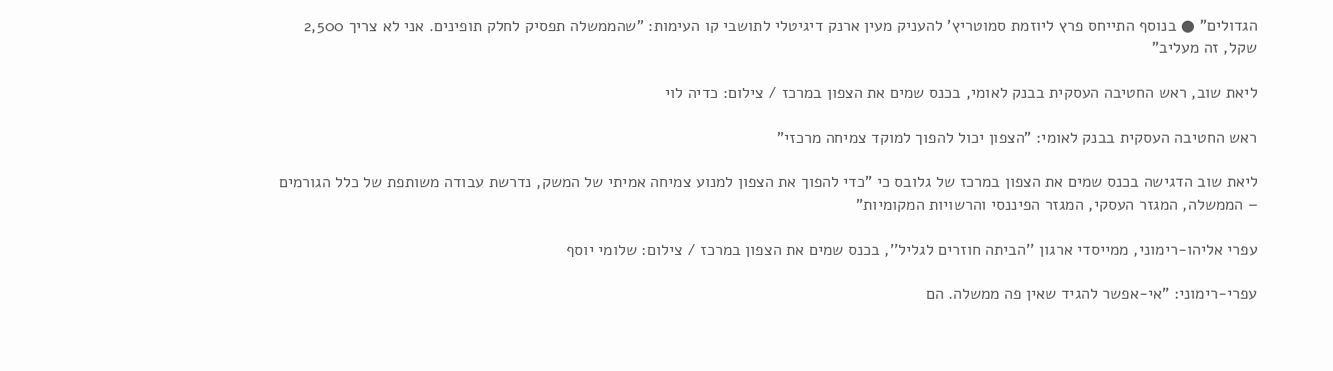הגדולים" ● בנוסף התייחס פרץ ליוזמת סמוטריץ' להעניק מעין ארנק דיגיטלי לתושבי קו העימות: "שהממשלה תפסיק לחלק תופינים. אני לא צריך 2,500 שקל, זה מעליב"

ליאת שוב, ראש החטיבה העסקית בבנק לאומי, בכנס שמים את הצפון במרכז / צילום: כדיה לוי

ראש החטיבה העסקית בבנק לאומי: "הצפון יכול להפוך למוקד צמיחה מרכזי"

ליאת שוב הדגישה בכנס שמים את הצפון במרכז של גלובס כי "כדי להפוך את הצפון למנוע צמיחה אמיתי של המשק, נדרשת עבודה משותפת של כלל הגורמים – הממשלה, המגזר העסקי, המגזר הפיננסי והרשויות המקומיות"

עפרי אליהו-רימוני, ממייסדי ארגון ''הביתה חוזרים לגליל'', בכנס שמים את הצפון במרכז / צילום: שלומי יוסף

עפרי-רימוני: "אי-אפשר להגיד שאין פה ממשלה. הם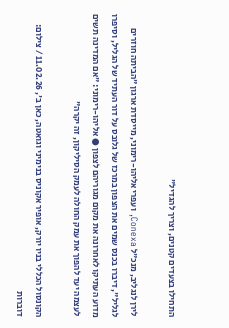התחילו בצעדים קטנים, וצריך להגדיל"

לירן לנגליב, מנכ"ל Conexa, ועפרי אליהו-רימוני, מייסדת ארגון "הביתה חוזרים לגליל", דיברו בכנס שמים את הצפון במרכז של גלובס על דור העתיד של הגליל, וסיפרו מדוע העתיקו לאחרונה את מקום מגוריהם לצפון ● אליהו-רימוני: "אם המדינה תשים לעצמה יעד להפוך את עמק החולה לעמק הסיליקון, זה יקרה"

הקונסול הכללי בניו יורק, אופיר אקוניס בנימיני וגואטה, כאן ב', 11.02.26 / צילום: דוברות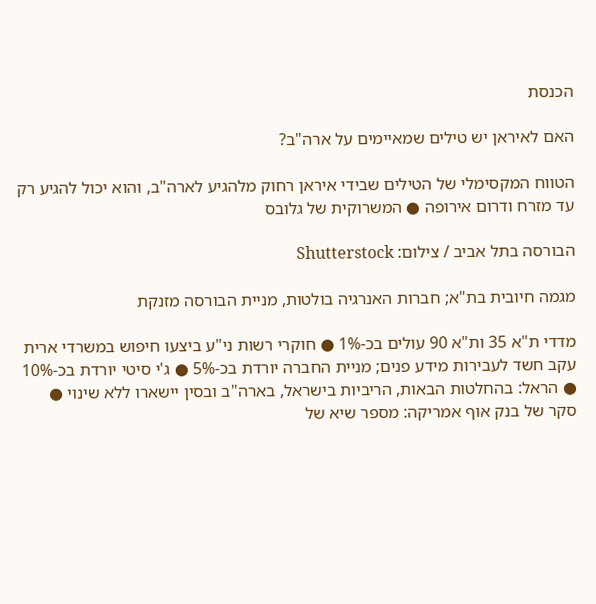הכנסת

האם לאיראן יש טילים שמאיימים על ארה"ב?

הטווח המקסימלי של הטילים שבידי איראן רחוק מלהגיע לארה"ב, והוא יכול להגיע רק עד מזרח ודרום אירופה ● המשרוקית של גלובס

הבורסה בתל אביב / צילום: Shutterstock

מגמה חיובית בת"א; חברות האנרגיה בולטות, מניית הבורסה מזנקת

מדדי ת"א 35 ות"א 90 עולים בכ-1% ● חוקרי רשות ני"ע ביצעו חיפוש במשרדי ארית עקב חשד לעבירות מידע פנים; מניית החברה יורדת בכ-5% ● ג'י סיטי יורדת בכ-10% ● הראל: בהחלטות הבאות, הריביות בישראל, בארה"ב ובסין יישארו ללא שינוי ● סקר של בנק אוף אמריקה: מספר שיא של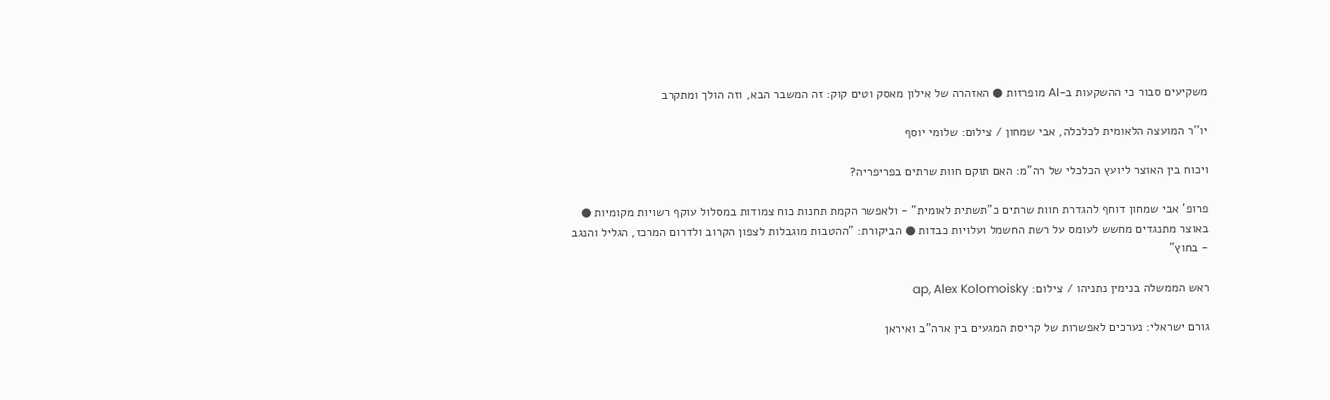משקיעים סבור כי ההשקעות ב-AI מופרזות ● האזהרה של אילון מאסק וטים קוק: זה המשבר הבא, וזה הולך ומתקרב

יו''ר המועצה הלאומית לכלכלה, אבי שמחון / צילום: שלומי יוסף

ויכוח בין האוצר ליועץ הכלכלי של רה"מ: האם תוקם חוות שרתים בפריפריה?

פרופ' אבי שמחון דוחף להגדרת חוות שרתים כ"תשתית לאומית" - ולאפשר הקמת תחנות כוח צמודות במסלול עוקף רשויות מקומיות ● באוצר מתנגדים מחשש לעומס על רשת החשמל ועלויות כבדות ● הביקורת: "ההטבות מוגבלות לצפון הקרוב ולדרום המרכז, הגליל והנגב - בחוץ"

ראש הממשלה בנימין נתניהו / צילום: ap, Alex Kolomoisky

גורם ישראלי: נערכים לאפשרות של קריסת המגעים בין ארה"ב ואיראן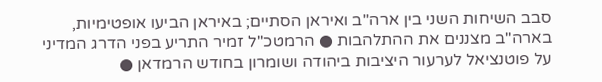סבב השיחות השני בין ארה"ב ואיראן הסתיים; באיראן הביעו אופטימיות, בארה"ב מצננים את ההתלהבות ● הרמטכ"ל זמיר התריע בפני הדרג המדיני על פוטנציאל לערעור היציבות ביהודה ושומרון בחודש הרמדאן ●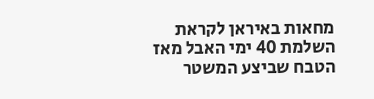מחאות באיראן לקראת השלמת 40 ימי האבל מאז הטבח שביצע המשטר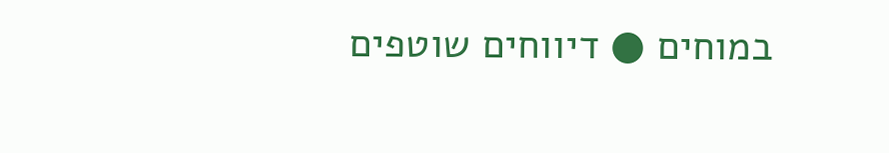במוחים ● דיווחים שוטפים